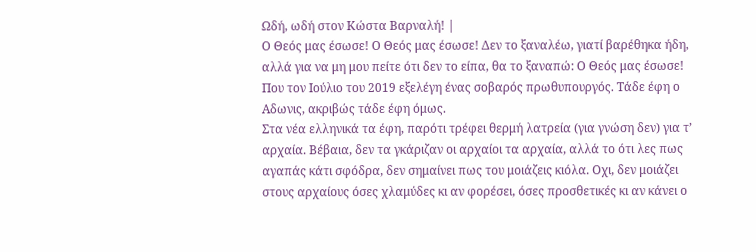Ωδή, ωδή στον Κώστα Βαρναλή! |
Ο Θεός μας έσωσε! Ο Θεός μας έσωσε! Δεν το ξαναλέω, γιατί βαρέθηκα ήδη, αλλά για να μη μου πείτε ότι δεν το είπα, θα το ξαναπώ: Ο Θεός μας έσωσε! Που τον Ιούλιο του 2019 εξελέγη ένας σοβαρός πρωθυπουργός. Τάδε έφη ο Αδωνις, ακριβώς τάδε έφη όμως.
Στα νέα ελληνικά τα έφη, παρότι τρέφει θερμή λατρεία (για γνώση δεν) για τ’ αρχαία. Βέβαια, δεν τα γκάριζαν οι αρχαίοι τα αρχαία, αλλά το ότι λες πως αγαπάς κάτι σφόδρα, δεν σημαίνει πως του μοιάζεις κιόλα. Οχι, δεν μοιάζει στους αρχαίους όσες χλαμύδες κι αν φορέσει, όσες προσθετικές κι αν κάνει ο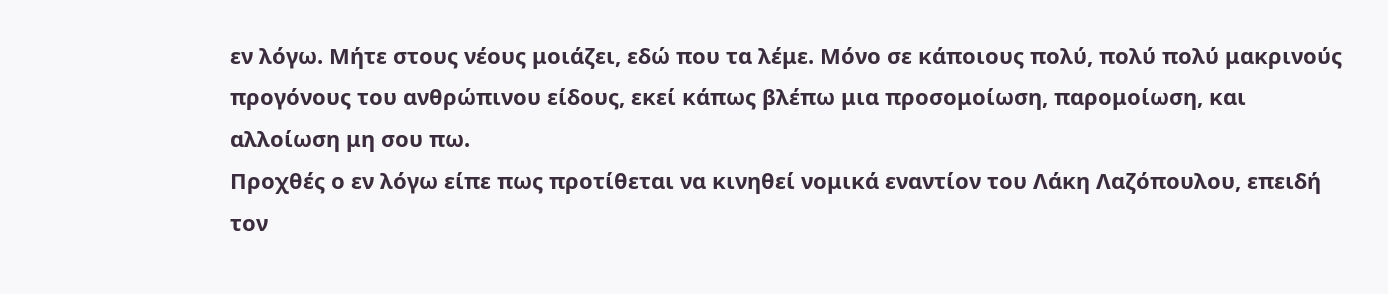εν λόγω. Μήτε στους νέους μοιάζει, εδώ που τα λέμε. Μόνο σε κάποιους πολύ, πολύ πολύ μακρινούς προγόνους του ανθρώπινου είδους, εκεί κάπως βλέπω μια προσομοίωση, παρομοίωση, και αλλοίωση μη σου πω.
Προχθές ο εν λόγω είπε πως προτίθεται να κινηθεί νομικά εναντίον του Λάκη Λαζόπουλου, επειδή τον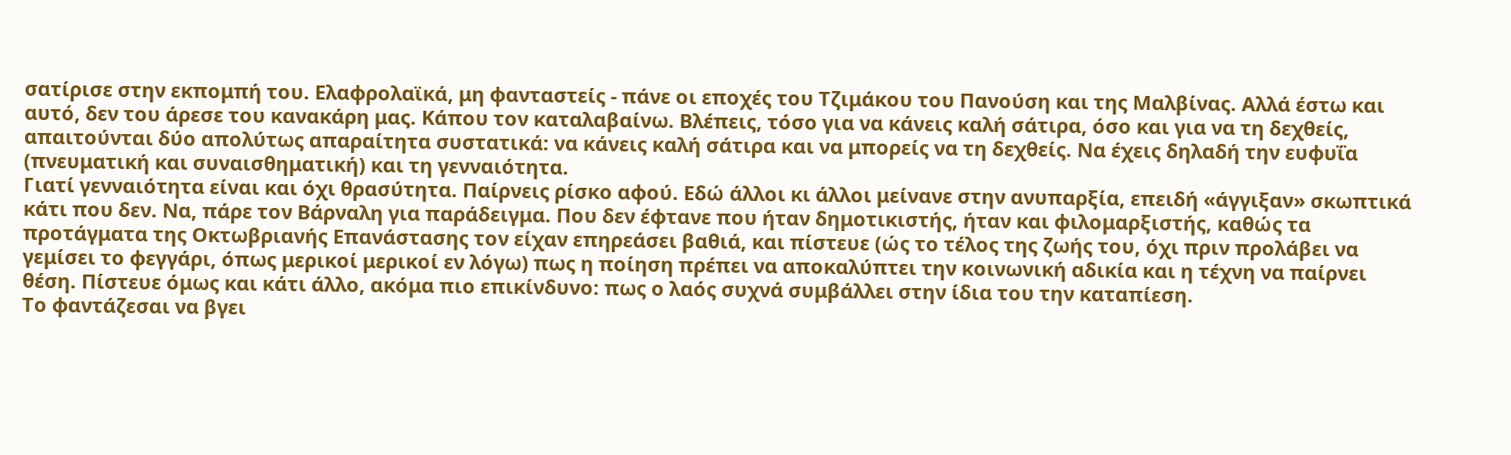σατίρισε στην εκπομπή του. Ελαφρολαϊκά, μη φανταστείς - πάνε οι εποχές του Τζιμάκου του Πανούση και της Μαλβίνας. Αλλά έστω και αυτό, δεν του άρεσε του κανακάρη μας. Κάπου τον καταλαβαίνω. Βλέπεις, τόσο για να κάνεις καλή σάτιρα, όσο και για να τη δεχθείς, απαιτούνται δύο απολύτως απαραίτητα συστατικά: να κάνεις καλή σάτιρα και να μπορείς να τη δεχθείς. Να έχεις δηλαδή την ευφυΐα (πνευματική και συναισθηματική) και τη γενναιότητα.
Γιατί γενναιότητα είναι και όχι θρασύτητα. Παίρνεις ρίσκο αφού. Εδώ άλλοι κι άλλοι μείνανε στην ανυπαρξία, επειδή «άγγιξαν» σκωπτικά κάτι που δεν. Να, πάρε τον Βάρναλη για παράδειγμα. Που δεν έφτανε που ήταν δημοτικιστής, ήταν και φιλομαρξιστής, καθώς τα προτάγματα της Οκτωβριανής Επανάστασης τον είχαν επηρεάσει βαθιά, και πίστευε (ώς το τέλος της ζωής του, όχι πριν προλάβει να γεμίσει το φεγγάρι, όπως μερικοί μερικοί εν λόγω) πως η ποίηση πρέπει να αποκαλύπτει την κοινωνική αδικία και η τέχνη να παίρνει θέση. Πίστευε όμως και κάτι άλλο, ακόμα πιο επικίνδυνο: πως ο λαός συχνά συμβάλλει στην ίδια του την καταπίεση.
Το φαντάζεσαι να βγει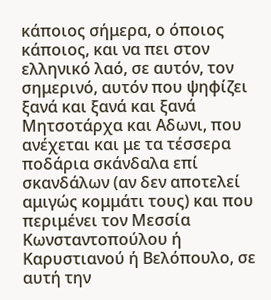κάποιος σήμερα, ο όποιος κάποιος, και να πει στον ελληνικό λαό, σε αυτόν, τον σημερινό, αυτόν που ψηφίζει ξανά και ξανά και ξανά Μητσοτάρχα και Αδωνι, που ανέχεται και με τα τέσσερα ποδάρια σκάνδαλα επί σκανδάλων (αν δεν αποτελεί αμιγώς κομμάτι τους) και που περιμένει τον Μεσσία Κωνσταντοπούλου ή Καρυστιανού ή Βελόπουλο, σε αυτή την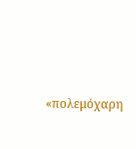«πολεμόχαρη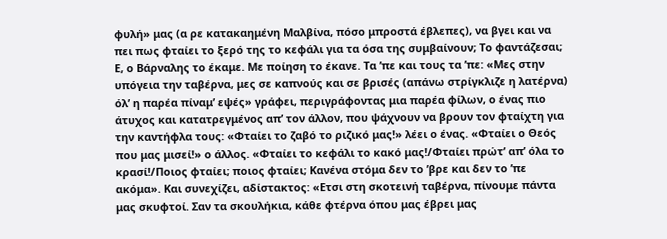φυλή» μας (α ρε κατακαημένη Μαλβίνα, πόσο μπροστά έβλεπες), να βγει και να πει πως φταίει το ξερό της το κεφάλι για τα όσα της συμβαίνουν; Το φαντάζεσαι;
Ε, ο Βάρναλης το έκαμε. Με ποίηση το έκανε. Τα ’πε και τους τα ’πε: «Μες στην υπόγεια την ταβέρνα, μες σε καπνούς και σε βρισές (απάνω στρίγκλιζε η λατέρνα) όλ’ η παρέα πίναμ’ εψές» γράφει, περιγράφοντας μια παρέα φίλων, ο ένας πιο άτυχος και κατατρεγμένος απ’ τον άλλον, που ψάχνουν να βρουν τον φταίχτη για την καντήφλα τους: «Φταίει το ζαβό το ριζικό μας!» λέει ο ένας. «Φταίει ο Θεός που μας μισεί!» ο άλλος. «Φταίει το κεφάλι το κακό μας!/Φταίει πρώτ’ απ’ όλα το κρασί!/Ποιος φταίει; ποιος φταίει; Κανένα στόμα δεν το ’βρε και δεν το ’πε ακόμα». Και συνεχίζει, αδίστακτος: «Ετσι στη σκοτεινή ταβέρνα, πίνουμε πάντα μας σκυφτοί. Σαν τα σκουλήκια, κάθε φτέρνα όπου μας έβρει μας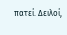πατεί. Δειλοί,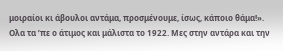μοιραίοι κι άβουλοι αντάμα, προσμένουμε, ίσως, κάποιο θάμα!».
Ολα τα ’πε ο άτιμος και μάλιστα το 1922. Μες στην αντάρα και την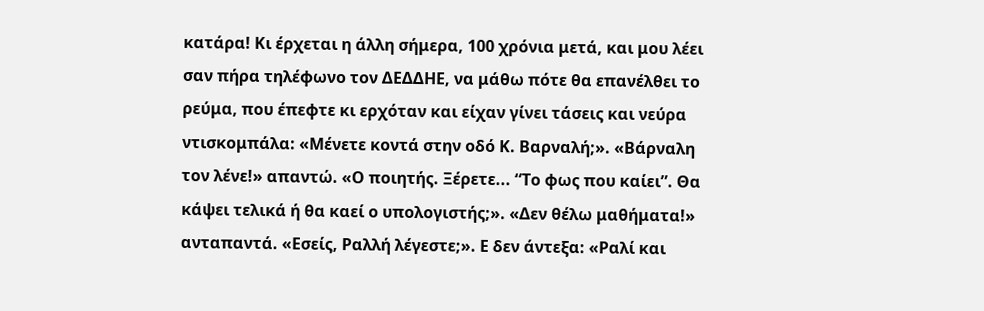κατάρα! Κι έρχεται η άλλη σήμερα, 100 χρόνια μετά, και μου λέει σαν πήρα τηλέφωνο τον ΔΕΔΔΗΕ, να μάθω πότε θα επανέλθει το ρεύμα, που έπεφτε κι ερχόταν και είχαν γίνει τάσεις και νεύρα ντισκομπάλα: «Μένετε κοντά στην οδό Κ. Βαρναλή;». «Βάρναλη τον λένε!» απαντώ. «Ο ποιητής. Ξέρετε... “Το φως που καίει”. Θα κάψει τελικά ή θα καεί ο υπολογιστής;». «Δεν θέλω μαθήματα!» ανταπαντά. «Εσείς, Ραλλή λέγεστε;». Ε δεν άντεξα: «Ραλί και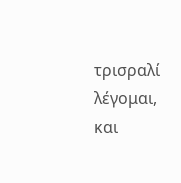τρισραλί λέγομαι, και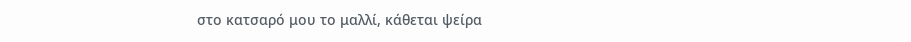στο κατσαρό μου το μαλλί, κάθεται ψείρα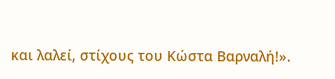και λαλεί, στίχους του Κώστα Βαρναλή!».